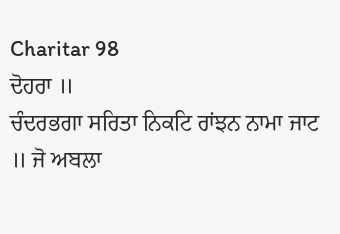Charitar 98
ਦੋਹਰਾ ॥
ਚੰਦਰਭਗਾ ਸਰਿਤਾ ਨਿਕਟਿ ਰਾਂਝਨ ਨਾਮਾ ਜਾਟ ॥ ਜੋ ਅਬਲਾ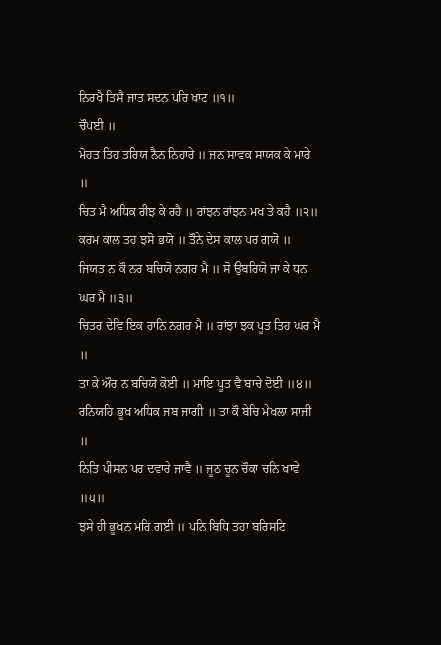ਨਿਰਖੈ ਤਿਸੈ ਜਾਤ ਸਦਨ ਪਰਿ ਖਾਟ ॥੧॥
ਚੌਪਈ ॥
ਮੋਹਤ ਤਿਹ ਤਰਿਯ ਨੈਨ ਨਿਹਾਰੇ ॥ ਜਨ ਸਾਵਕ ਸਾਯਕ ਕੇ ਮਾਰੇ ॥
ਚਿਤ ਮੈ ਅਧਿਕ ਰੀਝ ਕੇ ਰਹੈ ॥ ਰਾਂਝਨ ਰਾਂਝਨ ਮਖ ਤੇ ਕਹੈ ॥੨॥
ਕਰਮ ਕਾਲ ਤਹ ਝਸੋ ਭਯੋ ॥ ਤੌਨੇ ਦੇਸ ਕਾਲ ਪਰ ਗਯੋ ॥
ਜਿਯਤ ਨ ਕੌ ਨਰ ਬਚਿਯੋ ਨਗਰ ਮੈ ॥ ਸੋ ਉਬਰਿਯੋ ਜਾ ਕੇ ਧਨ ਘਰ ਮੈ ॥੩॥
ਚਿਤਰ ਦੇਵਿ ਇਕ ਰਾਨਿ ਨਗਰ ਮੈ ॥ ਰਾਂਝਾ ਝਕ ਪੂਤ ਤਿਹ ਘਰ ਮੈ ॥
ਤਾ ਕੇ ਔਰ ਨ ਬਚਿਯੋ ਕੋਈ ॥ ਮਾਇ ਪੂਤ ਵੈ ਬਾਚੇ ਦੋਈ ॥੪॥
ਰਨਿਯਹਿ ਭੂਖ ਅਧਿਕ ਜਬ ਜਾਗੀ ॥ ਤਾ ਕੌ ਬੇਚਿ ਮੇਖਲਾ ਸਾਜੀ ॥
ਨਿਤਿ ਪੀਸਨ ਪਰ ਦਵਾਰੇ ਜਾਵੈ ॥ ਜੂਠ ਚੂਨ ਚੌਕਾ ਚਨਿ ਖਾਵੇ ॥੫॥
ਝਸੇ ਹੀ ਭੂਖਨ ਮਰਿ ਗਈ ॥ ਪਨਿ ਬਿਧਿ ਤਹਾ ਬਰਿਸਟਿ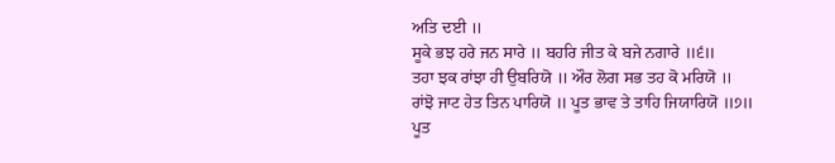ਅਤਿ ਦਈ ॥
ਸੂਕੇ ਭਝ ਹਰੇ ਜਨ ਸਾਰੇ ॥ ਬਹਰਿ ਜੀਤ ਕੇ ਬਜੇ ਨਗਾਰੇ ॥੬॥
ਤਹਾ ਝਕ ਰਾਂਝਾ ਹੀ ਉਬਰਿਯੋ ॥ ਔਰ ਲੋਗ ਸਭ ਤਹ ਕੋ ਮਰਿਯੋ ॥
ਰਾਂਝੋ ਜਾਟ ਹੇਤ ਤਿਨ ਪਾਰਿਯੋ ॥ ਪੂਤ ਭਾਵ ਤੇ ਤਾਹਿ ਜਿਯਾਰਿਯੋ ॥੭॥
ਪੂਤ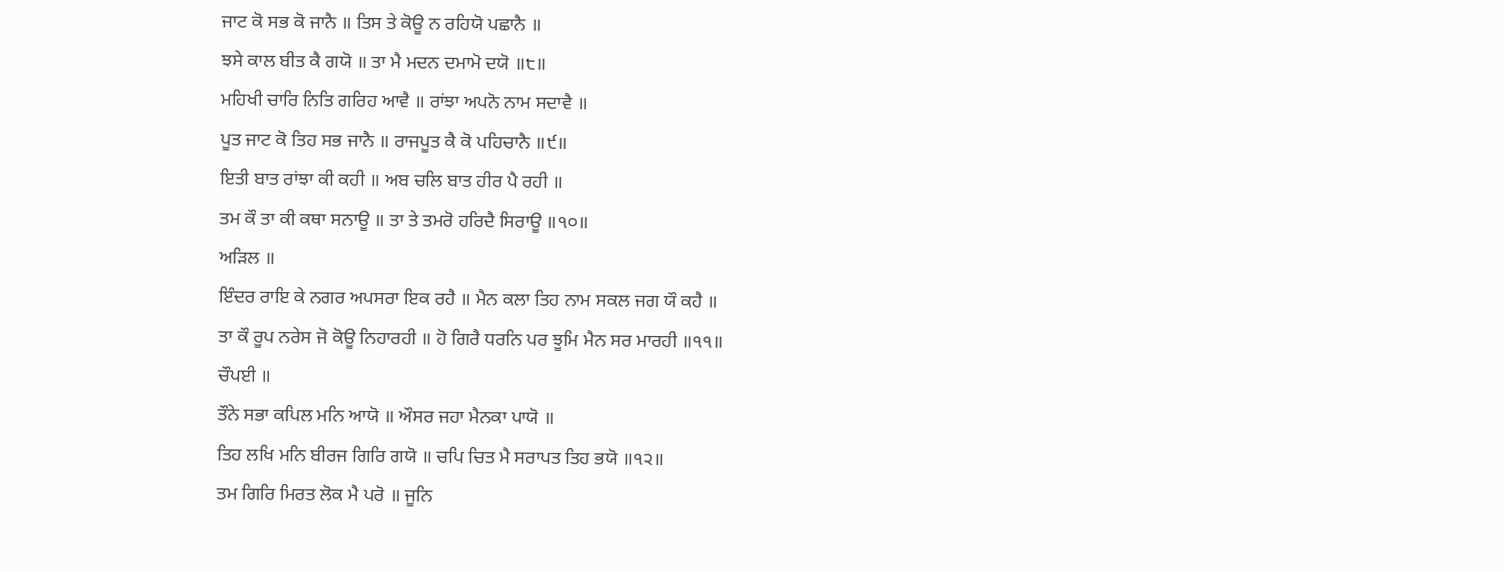ਜਾਟ ਕੋ ਸਭ ਕੋ ਜਾਨੈ ॥ ਤਿਸ ਤੇ ਕੋਊ ਨ ਰਹਿਯੋ ਪਛਾਨੈ ॥
ਝਸੇ ਕਾਲ ਬੀਤ ਕੈ ਗਯੋ ॥ ਤਾ ਮੈ ਮਦਨ ਦਮਾਮੋ ਦਯੋ ॥੮॥
ਮਹਿਖੀ ਚਾਰਿ ਨਿਤਿ ਗਰਿਹ ਆਵੈ ॥ ਰਾਂਝਾ ਅਪਨੋ ਨਾਮ ਸਦਾਵੈ ॥
ਪੂਤ ਜਾਟ ਕੋ ਤਿਹ ਸਭ ਜਾਨੈ ॥ ਰਾਜਪੂਤ ਕੈ ਕੋ ਪਹਿਚਾਨੈ ॥੯॥
ਇਤੀ ਬਾਤ ਰਾਂਝਾ ਕੀ ਕਹੀ ॥ ਅਬ ਚਲਿ ਬਾਤ ਹੀਰ ਪੈ ਰਹੀ ॥
ਤਮ ਕੌ ਤਾ ਕੀ ਕਥਾ ਸਨਾਊ ॥ ਤਾ ਤੇ ਤਮਰੋ ਹਰਿਦੈ ਸਿਰਾਊ ॥੧੦॥
ਅੜਿਲ ॥
ਇੰਦਰ ਰਾਇ ਕੇ ਨਗਰ ਅਪਸਰਾ ਇਕ ਰਹੈ ॥ ਮੈਨ ਕਲਾ ਤਿਹ ਨਾਮ ਸਕਲ ਜਗ ਯੌ ਕਹੈ ॥
ਤਾ ਕੌ ਰੂਪ ਨਰੇਸ ਜੋ ਕੋਊ ਨਿਹਾਰਹੀ ॥ ਹੋ ਗਿਰੈ ਧਰਨਿ ਪਰ ਝੂਮਿ ਮੈਨ ਸਰ ਮਾਰਹੀ ॥੧੧॥
ਚੌਪਈ ॥
ਤੌਨੇ ਸਭਾ ਕਪਿਲ ਮਨਿ ਆਯੋ ॥ ਔਸਰ ਜਹਾ ਮੈਨਕਾ ਪਾਯੋ ॥
ਤਿਹ ਲਖਿ ਮਨਿ ਬੀਰਜ ਗਿਰਿ ਗਯੋ ॥ ਚਪਿ ਚਿਤ ਮੈ ਸਰਾਪਤ ਤਿਹ ਭਯੋ ॥੧੨॥
ਤਮ ਗਿਰਿ ਮਿਰਤ ਲੋਕ ਮੈ ਪਰੋ ॥ ਜੂਨਿ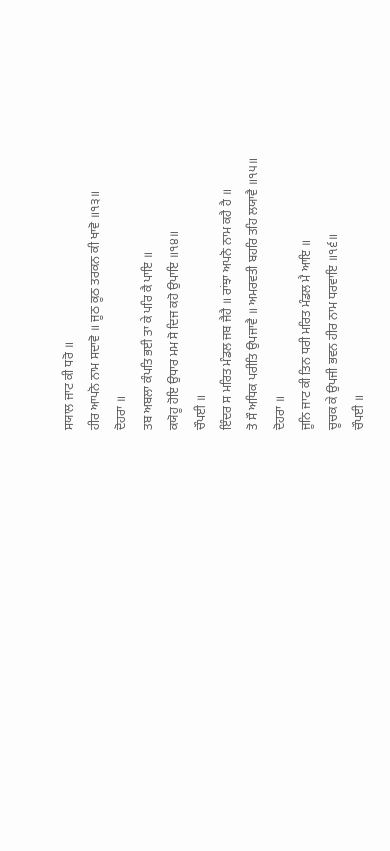ਸਯਾਲ ਜਾਟ ਕੀ ਧਰੋ ॥
ਹੀਰ ਆਪਨੋ ਨਾਮ ਸਦਾਵੋ ॥ ਜੂਠ ਕੂਠ ਤਰਕਨ ਕੀ ਖਾਵੋ ॥੧੩॥
ਦੋਹਰਾ ॥
ਤਬ ਅਬਲਾ ਕੰਪਤਿ ਭਈ ਤਾ ਕੇ ਪਰਿ ਕੈ ਪਾਇ ॥
ਕਯੋਹੂ ਹੋਇ ਉਧਾਰ ਮਮ ਸੋ ਦਿਜ ਕਹੋ ਉਪਾਇ ॥੧੪॥
ਚੌਪਈ ॥
ਇੰਦਰ ਸ ਮਰਿਤ ਮੰਡਲ ਜਬ ਜੈਹੈ ॥ ਰਾਂਝਾ ਅਪਨੋ ਨਾਮ ਕਹੈ ਹੈ ॥
ਤੋ ਸੌ ਅਧਿਕ ਪਰੀਤਿ ਉਪਜਾਵੈ ॥ ਅਮਰਵਤੀ ਬਹਰਿ ਤਹਿ ਲਯਾਵੈ ॥੧੫॥
ਦੋਹਰਾ ॥
ਜੂਨਿ ਜਾਟ ਕੀ ਤਿਨ ਧਰੀ ਮਰਿਤ ਮੰਡਲ ਮੈ ਆਇ ॥
ਚੂਚਕ ਕੇ ਉਪਜੀ ਭਵਨ ਹੀਰ ਨਾਮ ਧਰਵਾਇ ॥੧੬॥
ਚੌਪਈ ॥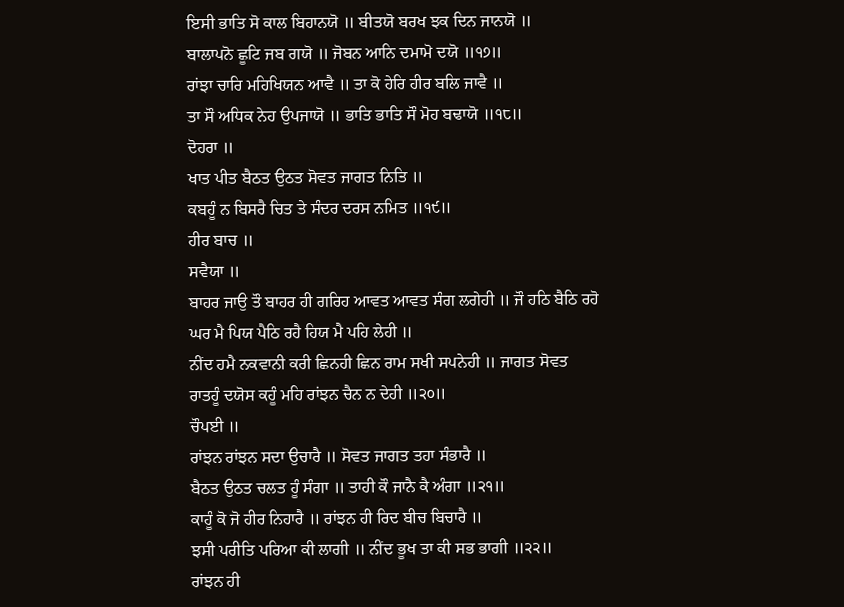ਇਸੀ ਭਾਤਿ ਸੋ ਕਾਲ ਬਿਹਾਨਯੋ ॥ ਬੀਤਯੋ ਬਰਖ ਝਕ ਦਿਨ ਜਾਨਯੋ ॥
ਬਾਲਾਪਨੋ ਛੂਟਿ ਜਬ ਗਯੋ ॥ ਜੋਬਨ ਆਨਿ ਦਮਾਮੋ ਦਯੋ ॥੧੭॥
ਰਾਂਝਾ ਚਾਰਿ ਮਹਿਖਿਯਨ ਆਵੈ ॥ ਤਾ ਕੋ ਹੇਰਿ ਹੀਰ ਬਲਿ ਜਾਵੈ ॥
ਤਾ ਸੌ ਅਧਿਕ ਨੇਹ ਉਪਜਾਯੋ ॥ ਭਾਤਿ ਭਾਤਿ ਸੌ ਮੋਹ ਬਢਾਯੋ ॥੧੮॥
ਦੋਹਰਾ ॥
ਖਾਤ ਪੀਤ ਬੈਠਤ ਉਠਤ ਸੋਵਤ ਜਾਗਤ ਨਿਤਿ ॥
ਕਬਹੂੰ ਨ ਬਿਸਰੈ ਚਿਤ ਤੇ ਸੰਦਰ ਦਰਸ ਨਮਿਤ ॥੧੯॥
ਹੀਰ ਬਾਚ ॥
ਸਵੈਯਾ ॥
ਬਾਹਰ ਜਾਉ ਤੌ ਬਾਹਰ ਹੀ ਗਰਿਹ ਆਵਤ ਆਵਤ ਸੰਗ ਲਗੇਹੀ ॥ ਜੌ ਹਠਿ ਬੈਠਿ ਰਹੋ ਘਰ ਮੈ ਪਿਯ ਪੈਠਿ ਰਹੈ ਹਿਯ ਮੈ ਪਹਿ ਲੇਹੀ ॥
ਨੀਂਦ ਹਮੈ ਨਕਵਾਨੀ ਕਰੀ ਛਿਨਹੀ ਛਿਨ ਰਾਮ ਸਖੀ ਸਪਨੇਹੀ ॥ ਜਾਗਤ ਸੋਵਤ ਰਾਤਹੂੰ ਦਯੋਸ ਕਹੂੰ ਮਹਿ ਰਾਂਝਨ ਚੈਨ ਨ ਦੇਹੀ ॥੨੦॥
ਚੌਪਈ ॥
ਰਾਂਝਨ ਰਾਂਝਨ ਸਦਾ ਉਚਾਰੈ ॥ ਸੋਵਤ ਜਾਗਤ ਤਹਾ ਸੰਭਾਰੈ ॥
ਬੈਠਤ ਉਠਤ ਚਲਤ ਹੂੰ ਸੰਗਾ ॥ ਤਾਹੀ ਕੌ ਜਾਨੈ ਕੈ ਅੰਗਾ ॥੨੧॥
ਕਾਹੂੰ ਕੋ ਜੋ ਹੀਰ ਨਿਹਾਰੈ ॥ ਰਾਂਝਨ ਹੀ ਰਿਦ ਬੀਚ ਬਿਚਾਰੈ ॥
ਝਸੀ ਪਰੀਤਿ ਪਰਿਆ ਕੀ ਲਾਗੀ ॥ ਨੀਂਦ ਭੂਖ ਤਾ ਕੀ ਸਭ ਭਾਗੀ ॥੨੨॥
ਰਾਂਝਨ ਹੀ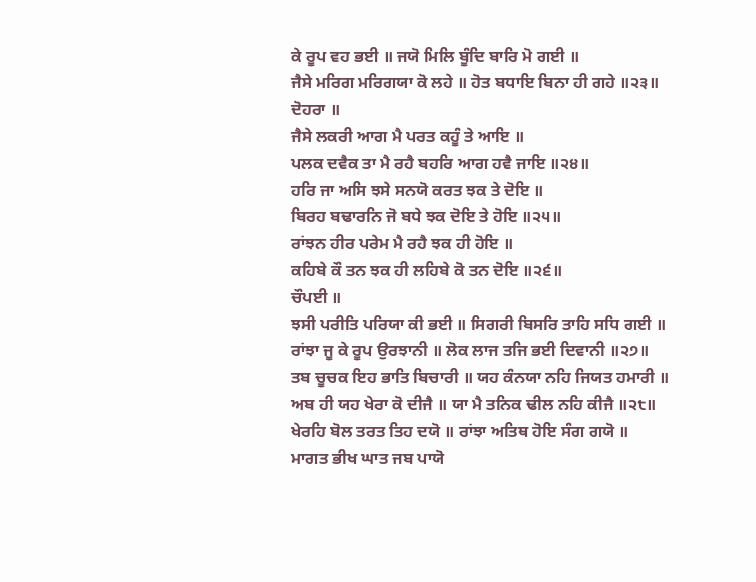ਕੇ ਰੂਪ ਵਹ ਭਈ ॥ ਜਯੋ ਮਿਲਿ ਬੂੰਦਿ ਬਾਰਿ ਮੋ ਗਈ ॥
ਜੈਸੇ ਮਰਿਗ ਮਰਿਗਯਾ ਕੋ ਲਹੇ ॥ ਹੋਤ ਬਧਾਇ ਬਿਨਾ ਹੀ ਗਹੇ ॥੨੩॥
ਦੋਹਰਾ ॥
ਜੈਸੇ ਲਕਰੀ ਆਗ ਮੈ ਪਰਤ ਕਹੂੰ ਤੇ ਆਇ ॥
ਪਲਕ ਦਵੈਕ ਤਾ ਮੈ ਰਹੈ ਬਹਰਿ ਆਗ ਹਵੈ ਜਾਇ ॥੨੪॥
ਹਰਿ ਜਾ ਅਸਿ ਝਸੇ ਸਨਯੋ ਕਰਤ ਝਕ ਤੇ ਦੋਇ ॥
ਬਿਰਹ ਬਢਾਰਨਿ ਜੋ ਬਧੇ ਝਕ ਦੋਇ ਤੇ ਹੋਇ ॥੨੫॥
ਰਾਂਝਨ ਹੀਰ ਪਰੇਮ ਮੈ ਰਹੈ ਝਕ ਹੀ ਹੋਇ ॥
ਕਹਿਬੇ ਕੌ ਤਨ ਝਕ ਹੀ ਲਹਿਬੇ ਕੋ ਤਨ ਦੋਇ ॥੨੬॥
ਚੌਪਈ ॥
ਝਸੀ ਪਰੀਤਿ ਪਰਿਯਾ ਕੀ ਭਈ ॥ ਸਿਗਰੀ ਬਿਸਰਿ ਤਾਹਿ ਸਧਿ ਗਈ ॥
ਰਾਂਝਾ ਜੂ ਕੇ ਰੂਪ ਉਰਝਾਨੀ ॥ ਲੋਕ ਲਾਜ ਤਜਿ ਭਈ ਦਿਵਾਨੀ ॥੨੭॥
ਤਬ ਚੂਚਕ ਇਹ ਭਾਤਿ ਬਿਚਾਰੀ ॥ ਯਹ ਕੰਨਯਾ ਨਹਿ ਜਿਯਤ ਹਮਾਰੀ ॥
ਅਬ ਹੀ ਯਹ ਖੇਰਾ ਕੋ ਦੀਜੈ ॥ ਯਾ ਮੈ ਤਨਿਕ ਢੀਲ ਨਹਿ ਕੀਜੈ ॥੨੮॥
ਖੇਰਹਿ ਬੋਲ ਤਰਤ ਤਿਹ ਦਯੋ ॥ ਰਾਂਝਾ ਅਤਿਥ ਹੋਇ ਸੰਗ ਗਯੋ ॥
ਮਾਗਤ ਭੀਖ ਘਾਤ ਜਬ ਪਾਯੋ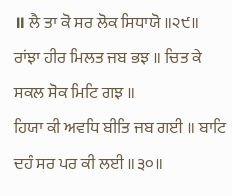॥ ਲੈ ਤਾ ਕੋ ਸਰ ਲੋਕ ਸਿਧਾਯੋ ॥੨੯॥
ਰਾਂਝਾ ਹੀਰ ਮਿਲਤ ਜਬ ਭਝ ॥ ਚਿਤ ਕੇ ਸਕਲ ਸੋਕ ਮਿਟਿ ਗਝ ॥
ਹਿਯਾ ਕੀ ਅਵਧਿ ਬੀਤਿ ਜਬ ਗਈ ॥ ਬਾਟਿ ਦਹੰ ਸਰ ਪਰ ਕੀ ਲਈ ॥੩੦॥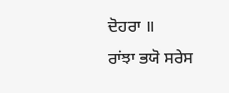ਦੋਹਰਾ ॥
ਰਾਂਝਾ ਭਯੋ ਸਰੇਸ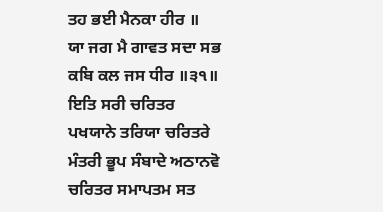ਤਹ ਭਈ ਮੈਨਕਾ ਹੀਰ ॥
ਯਾ ਜਗ ਮੈ ਗਾਵਤ ਸਦਾ ਸਭ ਕਬਿ ਕਲ ਜਸ ਧੀਰ ॥੩੧॥
ਇਤਿ ਸਰੀ ਚਰਿਤਰ ਪਖਯਾਨੇ ਤਰਿਯਾ ਚਰਿਤਰੇ ਮੰਤਰੀ ਭੂਪ ਸੰਬਾਦੇ ਅਠਾਨਵੋ ਚਰਿਤਰ ਸਮਾਪਤਮ ਸਤ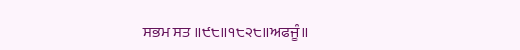ਸਭਮ ਸਤ ॥੯੮॥੧੮੨੮॥ਅਫਜੂੰ॥